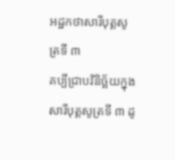អដ្ឋកថាសារីបុត្តសូត្រទី ៣
គប្បីជ្រាបវិនិច្ឆ័យក្នុងសារីបុត្តសូត្រទី ៣ ដូ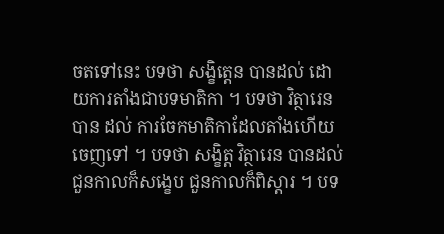ចតទៅនេះ បទថា សង្ខិត្តេន បានដល់ ដោយការតាំងជាបទមាតិកា ។ បទថា វិត្ថារេន បាន ដល់ ការចែកមាតិកាដែលតាំងហើយចេញទៅ ។ បទថា សង្ខិត្ត វិត្ថារេន បានដល់ ជួនកាលក៏សង្ខេប ជួនកាលក៏ពិស្តារ ។ បទ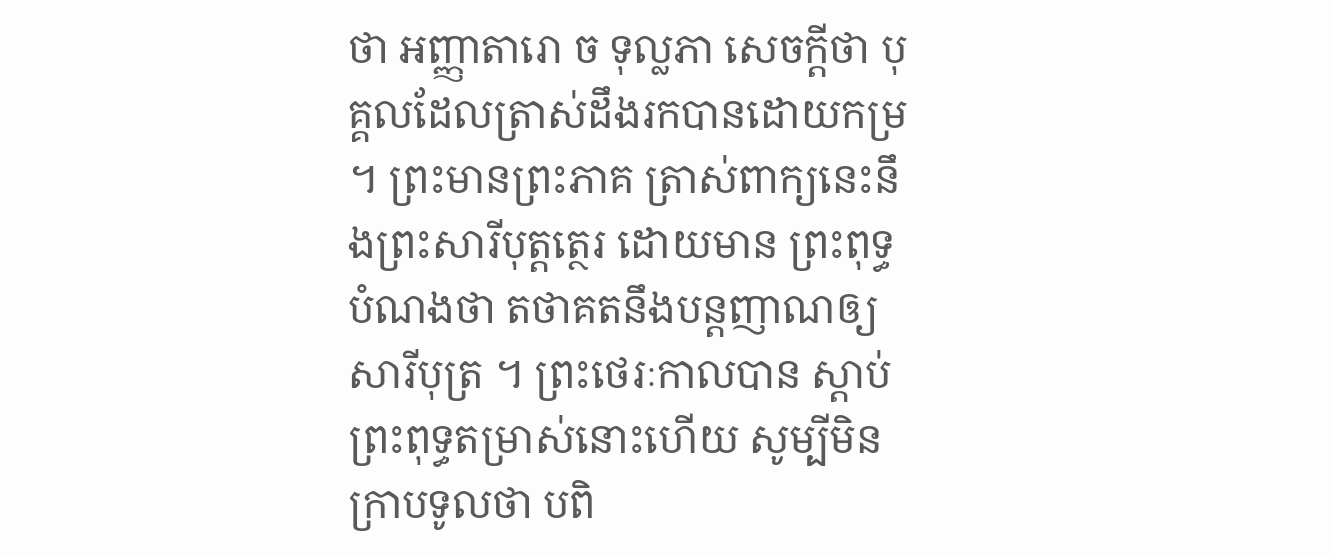ថា អញ្ញាតារោ ច ទុល្លភា សេចក្តីថា បុគ្គលដែលត្រាស់ដឹងរកបានដោយកម្រ ។ ព្រះមានព្រះភាគ ត្រាស់ពាក្យនេះនឹងព្រះសារីបុត្តត្ថេរ ដោយមាន ព្រះពុទ្ធបំណងថា តថាគតនឹងបន្តញាណឲ្យសារីបុត្រ ។ ព្រះថេរៈកាលបាន ស្តាប់ព្រះពុទ្ធតម្រាស់នោះហើយ សូម្បីមិនក្រាបទូលថា បពិ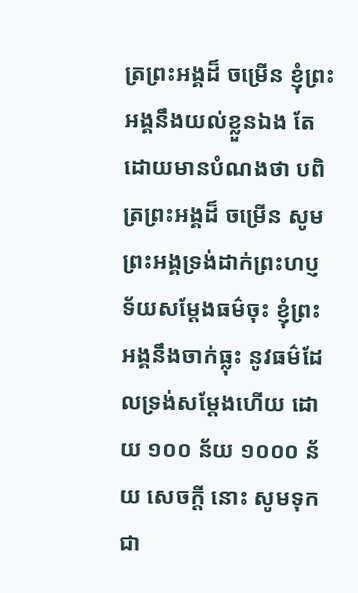ត្រព្រះអង្គដ៏ ចម្រើន ខ្ញុំព្រះអង្គនឹងយល់ខ្លួនឯង តែដោយមានបំណងថា បពិត្រព្រះអង្គដ៏ ចម្រើន សូមព្រះអង្គទ្រង់ដាក់ព្រះហប្ញទ័យសម្តែងធម៌ចុះ ខ្ញុំព្រះអង្គនឹងចាក់ធ្លុះ នូវធម៌ដែលទ្រង់សម្តែងហើយ ដោយ ១០០ ន័យ ១០០០ ន័យ សេចក្តី នោះ សូមទុកជា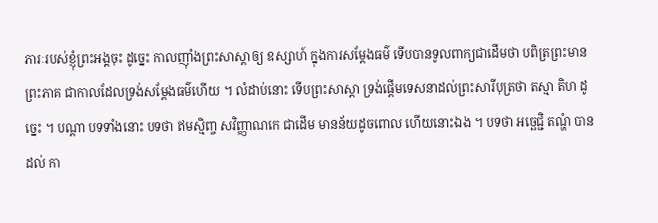ភារៈរបស់ខ្ញុំព្រះអង្គចុះ ដូច្នេះ កាលញ៉ាំងព្រះសាស្តាឲ្យ ឧស្សាហ៍ ក្នុងការសម្តែងធម៌ ទើបបានទូលពាក្យជាដើមថា បពិត្រព្រះមាន ព្រះភាគ ជាកាលដែលទ្រង់សម្តែងធម៌ហើយ ។ លំដាប់នោះ ទើបព្រះសាស្តា ទ្រង់ផ្តើមទេសនាដល់ព្រះសារីបុត្រថា តស្មា តិហ ដូច្នេះ ។ បណ្តា បទទាំងនោះ បទថា ឥមស្មិញ្ច សវិញ្ញាណកេ ជាដើម មានន័យដូចពោល ហើយនោះឯង ។ បទថា អច្ឆេជ្ជិ តណ្ហំ បានដល់ កា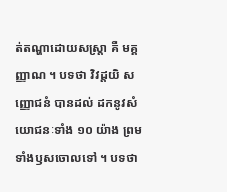ត់តណ្ហាដោយសស្រ្តា គឺ មគ្គញ្ញាណ ។ បទថា វិវដ្តយិ សញ្ញោជនំ បានដល់ ដកនូវសំយោជនៈទាំង ១០ យ៉ាង ព្រមទាំងឫសចោលទៅ ។ បទថា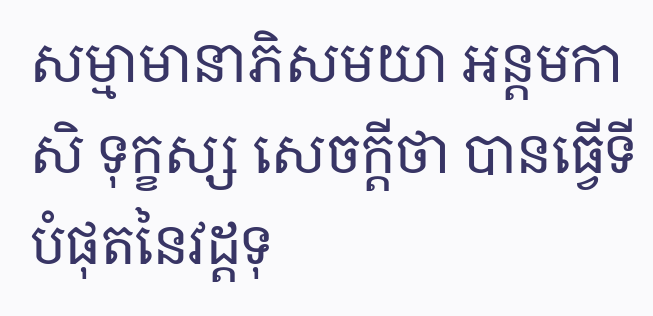សម្មាមានាភិសមយា អន្តមកាសិ ទុក្ខស្ស សេចក្តីថា បានធ្វើទីបំផុតនៃវដ្តទុ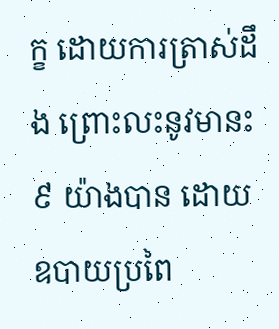ក្ខ ដោយការត្រាស់ដឹង ព្រោះលះនូវមានះ ៩ យ៉ាងបាន ដោយឧបាយប្រពៃ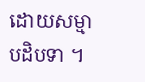ដោយសម្មាបដិបទា ។